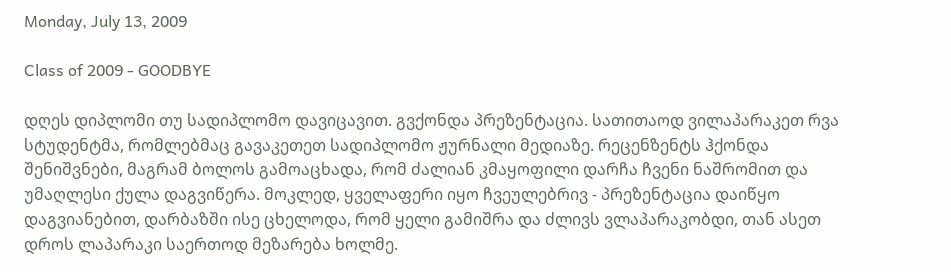Monday, July 13, 2009

Class of 2009 - GOODBYE

დღეს დიპლომი თუ სადიპლომო დავიცავით. გვქონდა პრეზენტაცია. სათითაოდ ვილაპარაკეთ რვა სტუდენტმა, რომლებმაც გავაკეთეთ სადიპლომო ჟურნალი მედიაზე. რეცენზენტს ჰქონდა შენიშვნები, მაგრამ ბოლოს გამოაცხადა, რომ ძალიან კმაყოფილი დარჩა ჩვენი ნაშრომით და უმაღლესი ქულა დაგვიწერა. მოკლედ, ყველაფერი იყო ჩვეულებრივ - პრეზენტაცია დაიწყო დაგვიანებით, დარბაზში ისე ცხელოდა, რომ ყელი გამიშრა და ძლივს ვლაპარაკობდი, თან ასეთ დროს ლაპარაკი საერთოდ მეზარება ხოლმე.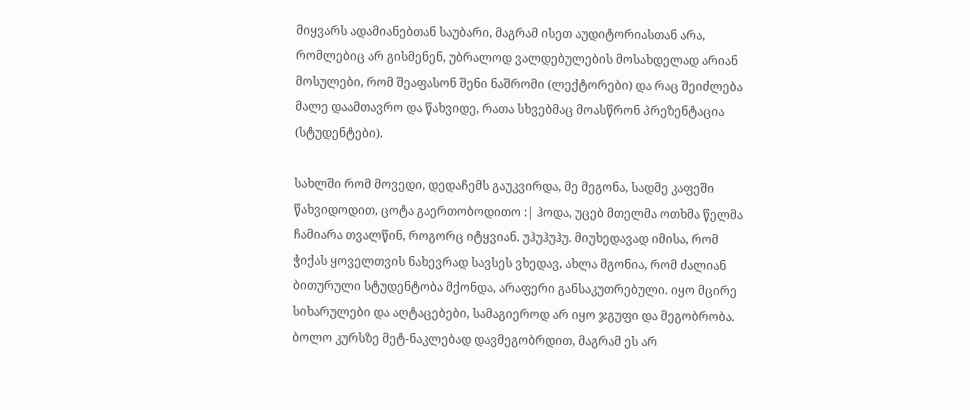მიყვარს ადამიანებთან საუბარი, მაგრამ ისეთ აუდიტორიასთან არა, რომლებიც არ გისმენენ, უბრალოდ ვალდებულების მოსახდელად არიან მოსულები, რომ შეაფასონ შენი ნაშრომი (ლექტორები) და რაც შეიძლება მალე დაამთავრო და წახვიდე, რათა სხვებმაც მოასწრონ პრეზენტაცია (სტუდენტები).

სახლში რომ მოვედი, დედაჩემს გაუკვირდა, მე მეგონა, სადმე კაფეში წახვიდოდით, ცოტა გაერთობოდითო :| ჰოდა, უცებ მთელმა ოთხმა წელმა ჩამიარა თვალწინ, როგორც იტყვიან. უჰუჰუჰუ. მიუხედავად იმისა, რომ ჭიქას ყოველთვის ნახევრად სავსეს ვხედავ, ახლა მგონია, რომ ძალიან ბითურული სტუდენტობა მქონდა, არაფერი განსაკუთრებული. იყო მცირე სიხარულები და აღტაცებები, სამაგიეროდ არ იყო ჯგუფი და მეგობრობა. ბოლო კურსზე მეტ-ნაკლებად დავმეგობრდით, მაგრამ ეს არ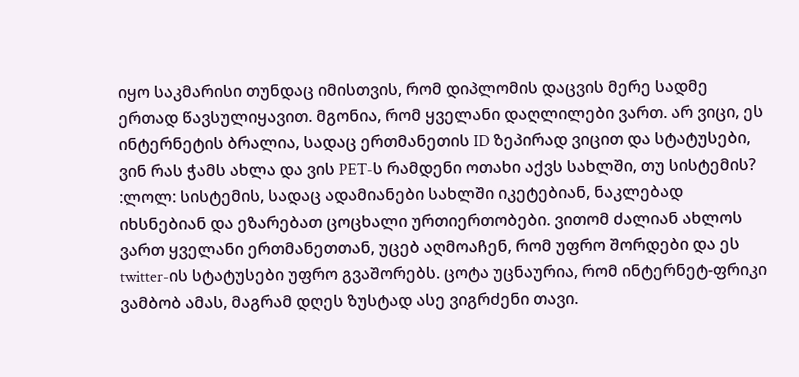იყო საკმარისი თუნდაც იმისთვის, რომ დიპლომის დაცვის მერე სადმე ერთად წავსულიყავით. მგონია, რომ ყველანი დაღლილები ვართ. არ ვიცი, ეს ინტერნეტის ბრალია, სადაც ერთმანეთის ID ზეპირად ვიცით და სტატუსები, ვინ რას ჭამს ახლა და ვის PET-ს რამდენი ოთახი აქვს სახლში, თუ სისტემის? :ლოლ: სისტემის, სადაც ადამიანები სახლში იკეტებიან, ნაკლებად იხსნებიან და ეზარებათ ცოცხალი ურთიერთობები. ვითომ ძალიან ახლოს ვართ ყველანი ერთმანეთთან, უცებ აღმოაჩენ, რომ უფრო შორდები და ეს twitter-ის სტატუსები უფრო გვაშორებს. ცოტა უცნაურია, რომ ინტერნეტ-ფრიკი ვამბობ ამას, მაგრამ დღეს ზუსტად ასე ვიგრძენი თავი.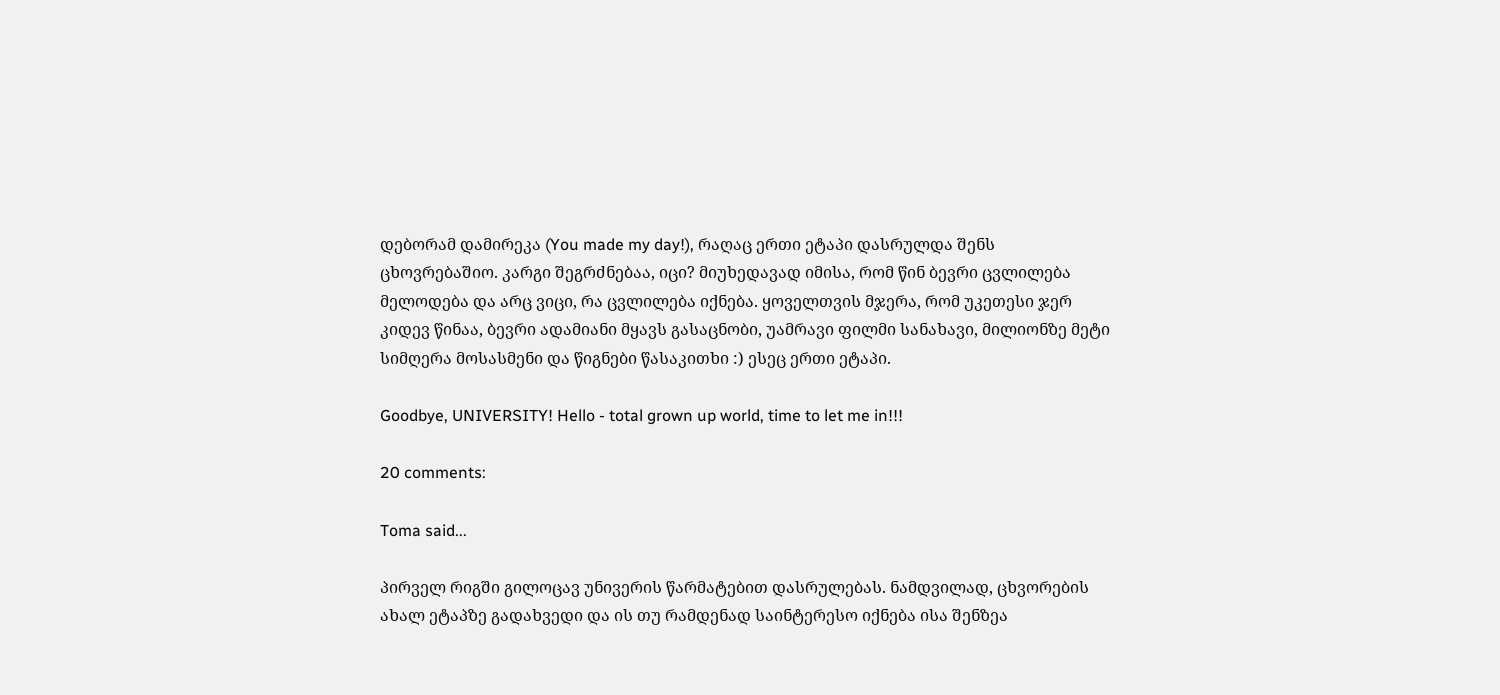დებორამ დამირეკა (You made my day!), რაღაც ერთი ეტაპი დასრულდა შენს ცხოვრებაშიო. კარგი შეგრძნებაა, იცი? მიუხედავად იმისა, რომ წინ ბევრი ცვლილება მელოდება და არც ვიცი, რა ცვლილება იქნება. ყოველთვის მჯერა, რომ უკეთესი ჯერ კიდევ წინაა, ბევრი ადამიანი მყავს გასაცნობი, უამრავი ფილმი სანახავი, მილიონზე მეტი სიმღერა მოსასმენი და წიგნები წასაკითხი :) ესეც ერთი ეტაპი.

Goodbye, UNIVERSITY! Hello - total grown up world, time to let me in!!!

20 comments:

Toma said...

პირველ რიგში გილოცავ უნივერის წარმატებით დასრულებას. ნამდვილად, ცხვორების ახალ ეტაპზე გადახვედი და ის თუ რამდენად საინტერესო იქნება ისა შენზეა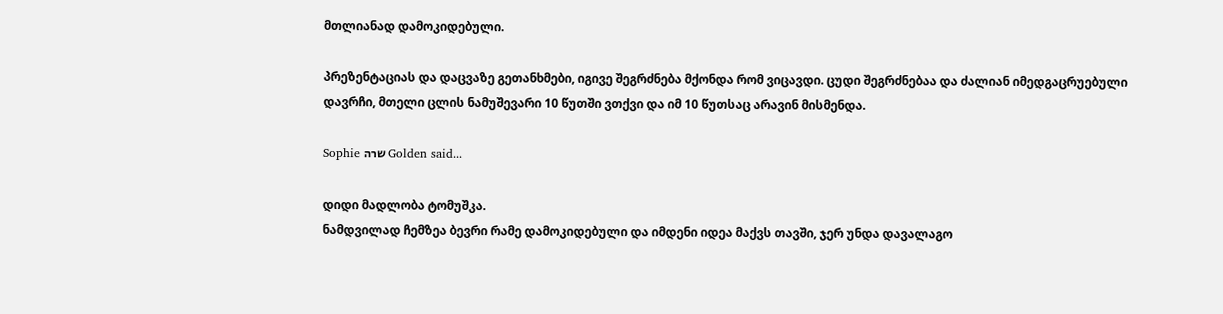მთლიანად დამოკიდებული.

პრეზენტაციას და დაცვაზე გეთანხმები, იგივე შეგრძნება მქონდა რომ ვიცავდი. ცუდი შეგრძნებაა და ძალიან იმედგაცრუებული დავრჩი, მთელი ცლის ნამუშევარი 10 წუთში ვთქვი და იმ 10 წუთსაც არავინ მისმენდა.

Sophie שרה Golden said...

დიდი მადლობა ტომუშკა.
ნამდვილად ჩემზეა ბევრი რამე დამოკიდებული და იმდენი იდეა მაქვს თავში, ჯერ უნდა დავალაგო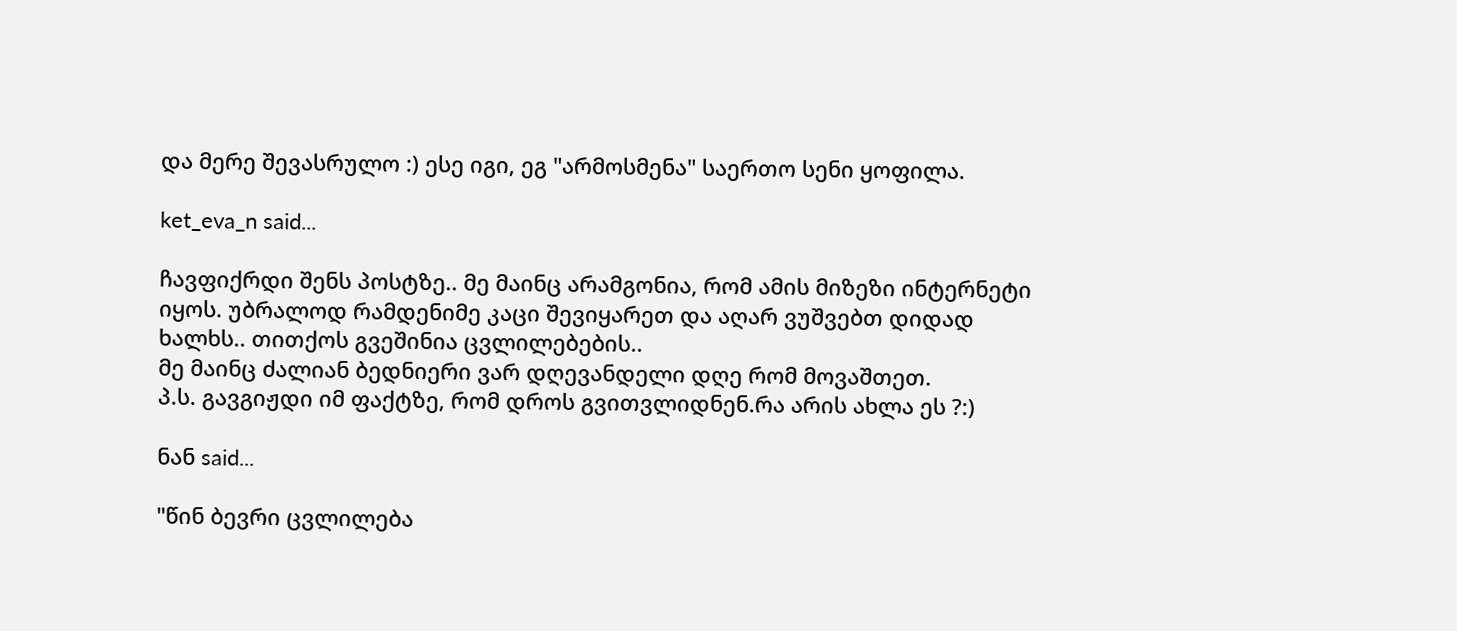და მერე შევასრულო :) ესე იგი, ეგ "არმოსმენა" საერთო სენი ყოფილა.

ket_eva_n said...

ჩავფიქრდი შენს პოსტზე.. მე მაინც არამგონია, რომ ამის მიზეზი ინტერნეტი იყოს. უბრალოდ რამდენიმე კაცი შევიყარეთ და აღარ ვუშვებთ დიდად ხალხს.. თითქოს გვეშინია ცვლილებების..
მე მაინც ძალიან ბედნიერი ვარ დღევანდელი დღე რომ მოვაშთეთ.
პ.ს. გავგიჟდი იმ ფაქტზე, რომ დროს გვითვლიდნენ.რა არის ახლა ეს ?:)

ნან said...

"წინ ბევრი ცვლილება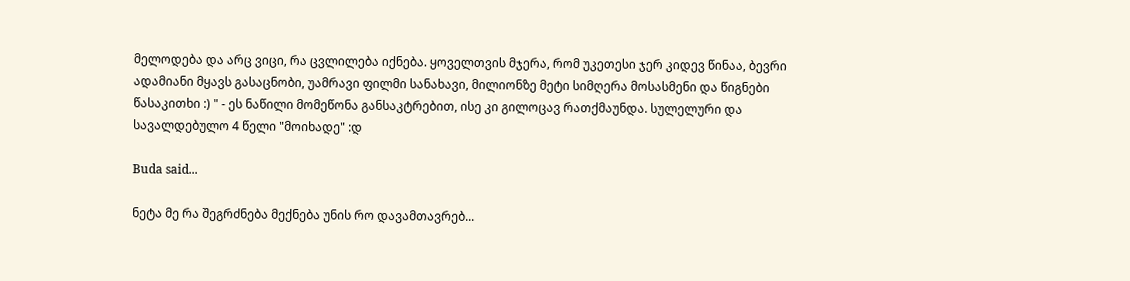მელოდება და არც ვიცი, რა ცვლილება იქნება. ყოველთვის მჯერა, რომ უკეთესი ჯერ კიდევ წინაა, ბევრი ადამიანი მყავს გასაცნობი, უამრავი ფილმი სანახავი, მილიონზე მეტი სიმღერა მოსასმენი და წიგნები წასაკითხი :) " - ეს ნაწილი მომეწონა განსაკტრებით, ისე კი გილოცავ რათქმაუნდა. სულელური და სავალდებულო 4 წელი "მოიხადე" :დ

Buda said...

ნეტა მე რა შეგრძნება მექნება უნის რო დავამთავრებ...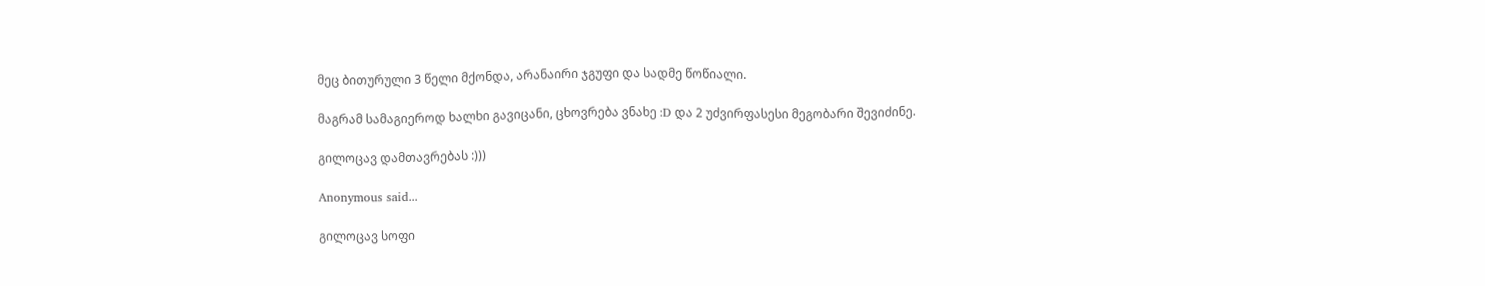მეც ბითურული 3 წელი მქონდა, არანაირი ჯგუფი და სადმე წოწიალი.

მაგრამ სამაგიეროდ ხალხი გავიცანი, ცხოვრება ვნახე :D და 2 უძვირფასესი მეგობარი შევიძინე.

გილოცავ დამთავრებას :)))

Anonymous said...

გილოცავ სოფი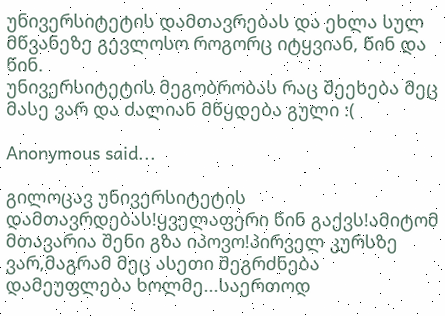უნივერსიტეტის დამთავრებას და ეხლა სულ მწვანეზე გევლოსო როგორც იტყვიან, წინ და წინ.
უნივერსიტეტის მეგობრობას რაც შეეხება მეც მასე ვარ და ძალიან მწყდება გული :(

Anonymous said...

გილოცავ უნივერსიტეტის დამთავრდებას!ყველაფერი წინ გაქვს!ამიტომ მთავარია შენი გზა იპოვო!პირველ კურსზე ვარ,მაგრამ მეც ასეთი შეგრძნება დამეუფლება ხოლმე...საერთოდ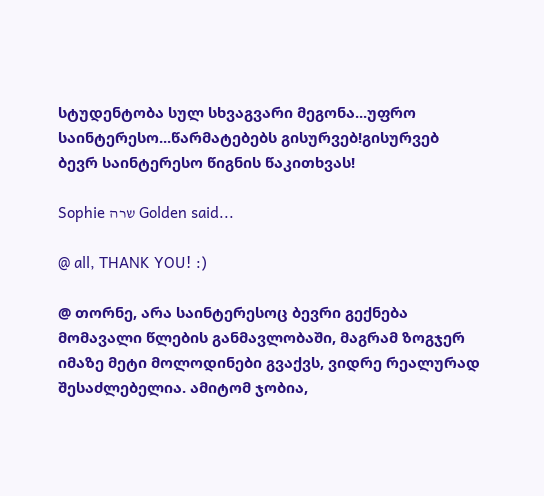სტუდენტობა სულ სხვაგვარი მეგონა...უფრო საინტერესო...წარმატებებს გისურვებ!გისურვებ ბევრ საინტერესო წიგნის წაკითხვას!

Sophie שרה Golden said...

@ all, THANK YOU! :)

@ თორნე, არა საინტერესოც ბევრი გექნება მომავალი წლების განმავლობაში, მაგრამ ზოგჯერ იმაზე მეტი მოლოდინები გვაქვს, ვიდრე რეალურად შესაძლებელია. ამიტომ ჯობია,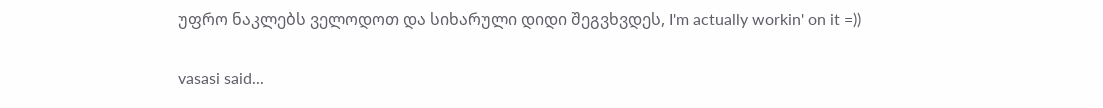უფრო ნაკლებს ველოდოთ და სიხარული დიდი შეგვხვდეს, I'm actually workin' on it =))

vasasi said...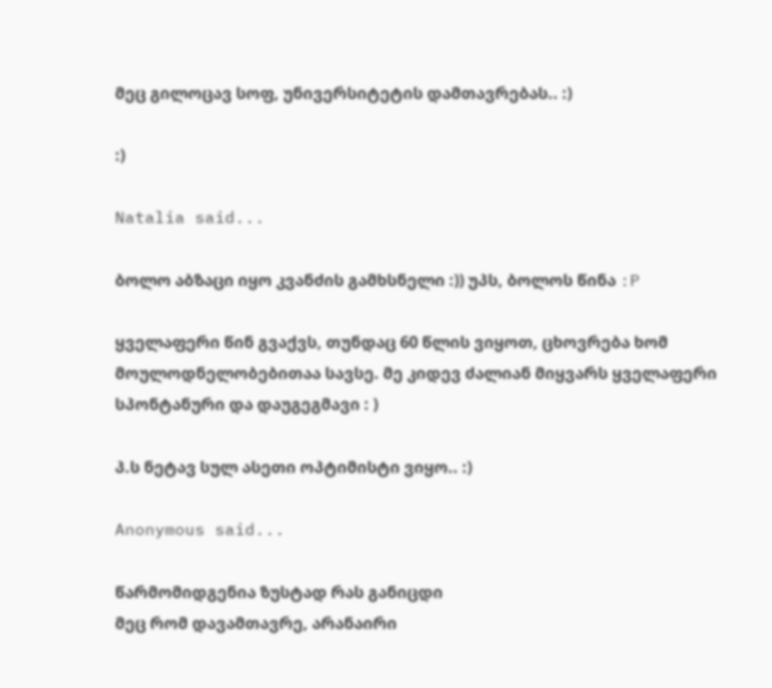მეც გილოცავ სოფ, უნივერსიტეტის დამთავრებას.. :)

:)

Natalia said...

ბოლო აბზაცი იყო კვანძის გამხსნელი :)) უპს, ბოლოს წინა :P

ყველაფერი წინ გვაქვს, თუნდაც 60 წლის ვიყოთ, ცხოვრება ხომ მოულოდნელობებითაა სავსე. მე კიდევ ძალიან მიყვარს ყველაფერი სპონტანური და დაუგეგმავი : )

პ.ს ნეტავ სულ ასეთი ოპტიმისტი ვიყო.. :)

Anonymous said...

წარმომიდგენია ზუსტად რას განიცდი
მეც რომ დავამთავრე, არანაირი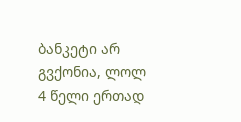ბანკეტი არ გვქონია, ლოლ
4 წელი ერთად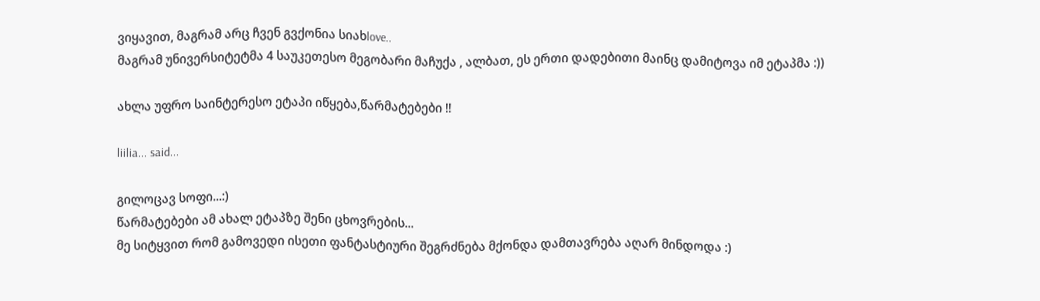ვიყავით, მაგრამ არც ჩვენ გვქონია სიახlove..
მაგრამ უნივერსიტეტმა 4 საუკეთესო მეგობარი მაჩუქა , ალბათ, ეს ერთი დადებითი მაინც დამიტოვა იმ ეტაპმა :))

ახლა უფრო საინტერესო ეტაპი იწყება,წარმატებები !!

liilia... said...

გილოცავ სოფი...:)
წარმატებები ამ ახალ ეტაპზე შენი ცხოვრების...
მე სიტყვით რომ გამოვედი ისეთი ფანტასტიური შეგრძნება მქონდა დამთავრება აღარ მინდოდა :)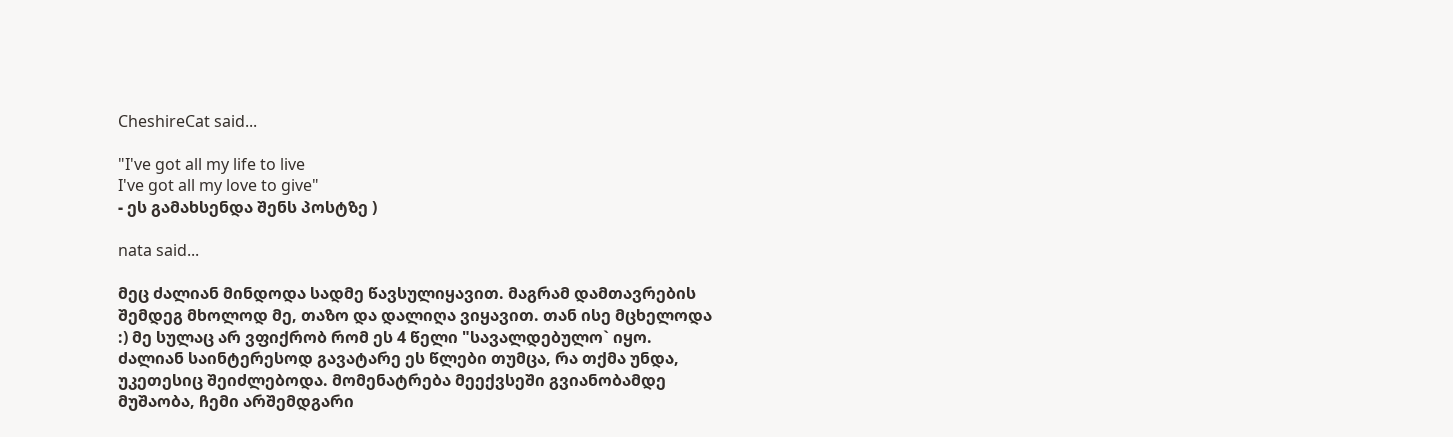CheshireCat said...

"I've got all my life to live
I've got all my love to give"
- ეს გამახსენდა შენს პოსტზე )

nata said...

მეც ძალიან მინდოდა სადმე წავსულიყავით. მაგრამ დამთავრების შემდეგ მხოლოდ მე, თაზო და დალიღა ვიყავით. თან ისე მცხელოდა :) მე სულაც არ ვფიქრობ რომ ეს 4 წელი "სავალდებულო` იყო. ძალიან საინტერესოდ გავატარე ეს წლები თუმცა, რა თქმა უნდა, უკეთესიც შეიძლებოდა. მომენატრება მეექვსეში გვიანობამდე მუშაობა, ჩემი არშემდგარი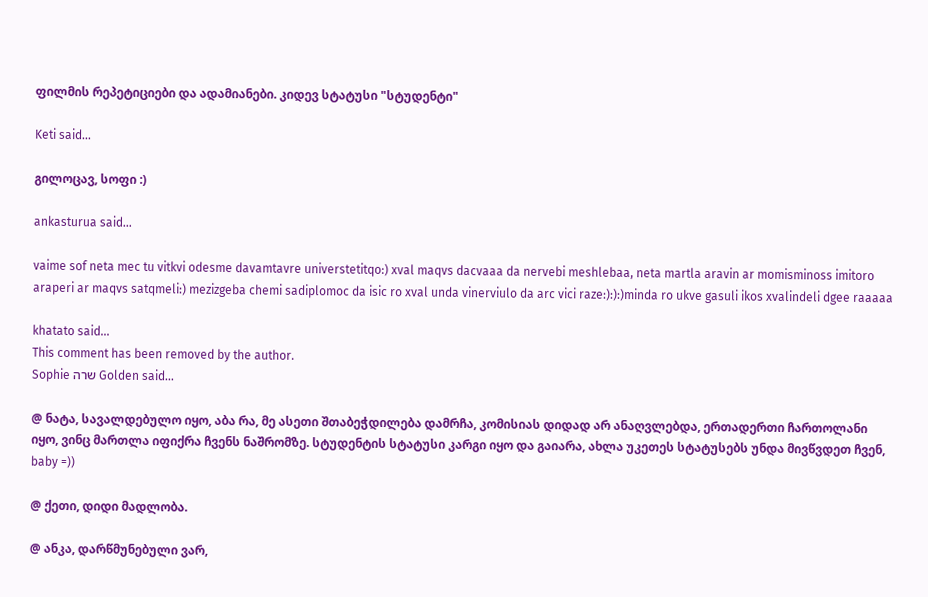ფილმის რეპეტიციები და ადამიანები. კიდევ სტატუსი "სტუდენტი"

Keti said...

გილოცავ, სოფი :)

ankasturua said...

vaime sof neta mec tu vitkvi odesme davamtavre universtetitqo:) xval maqvs dacvaaa da nervebi meshlebaa, neta martla aravin ar momisminoss imitoro araperi ar maqvs satqmeli:) mezizgeba chemi sadiplomoc da isic ro xval unda vinerviulo da arc vici raze:):):)minda ro ukve gasuli ikos xvalindeli dgee raaaaa

khatato said...
This comment has been removed by the author.
Sophie שרה Golden said...

@ ნატა, სავალდებულო იყო, აბა რა, მე ასეთი შთაბეჭდილება დამრჩა, კომისიას დიდად არ ანაღვლებდა, ერთადერთი ჩართოლანი იყო, ვინც მართლა იფიქრა ჩვენს ნაშრომზე. სტუდენტის სტატუსი კარგი იყო და გაიარა, ახლა უკეთეს სტატუსებს უნდა მივწვდეთ ჩვენ, baby =))

@ ქეთი, დიდი მადლობა.

@ ანკა, დარწმუნებული ვარ,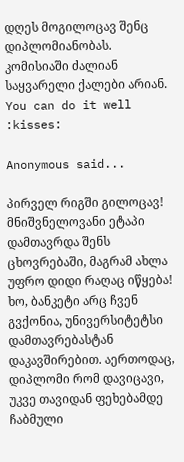დღეს მოგილოცავ შენც დიპლომიანობას. კომისიაში ძალიან საყვარელი ქალები არიან. You can do it well :kisses:

Anonymous said...

პირველ რიგში გილოცავ! მნიშვნელოვანი ეტაპი დამთავრდა შენს ცხოვრებაში, მაგრამ ახლა უფრო დიდი რაღაც იწყება! ხო, ბანკეტი არც ჩვენ გვქონია, უნივერსიტეტსი დამთავრებასტან დაკავშირებით. აერთოდაც, დიპლომი რომ დავიცავი, უკვე თავიდან ფეხებამდე ჩაბმული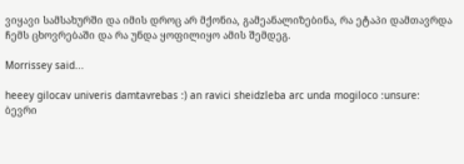ვიყავი სამსახურში და იმის დროც არ მქონია, გამეანალიზებინა, რა ეტაპი დამთავრდა ჩემს ცხოვრებაში და რა უნდა ყოფილიყო ამის შემდეგ.

Morrissey said...

heeey gilocav univeris damtavrebas :) an ravici sheidzleba arc unda mogiloco :unsure:
ბევრი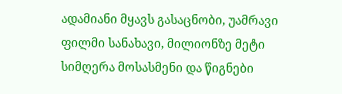ადამიანი მყავს გასაცნობი, უამრავი ფილმი სანახავი, მილიონზე მეტი სიმღერა მოსასმენი და წიგნები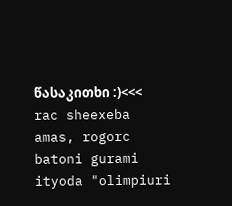წასაკითხი :)<<< rac sheexeba amas, rogorc batoni gurami ityoda "olimpiuri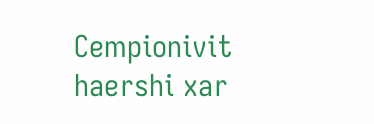Cempionivit haershi xar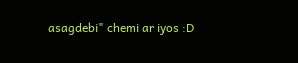asagdebi" chemi ar iyos :D